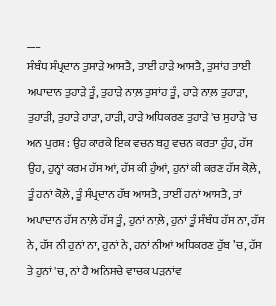___
ਸੰਬੰਧ ਸੰਪ੍ਰਦਾਨ ਤੁਸਾੜੇ ਆਸਤੈ, ਤਾਈਂ ਹਾੜੇ ਆਸਤੈ, ਤੁਸਾਂਹ ਤਾਈ ਅਪਾਦਾਨ ਤੁਹਾੜੇ ਤੂੰ, ਤੁਹਾੜੇ ਨਾਲ਼ ਤੁਸਾਂਹ ਤੂੰ, ਹਾੜੇ ਨਾਲ਼ ਤੁਹਾੜਾ, ਤੁਹਾੜੀ, ਤੁਹਾੜੇ ਹਾੜਾ, ਹਾੜੀ, ਹਾੜੇ ਅਧਿਕਰਣ ਤੁਹਾੜੇ 'ਚ ਸੁਹਾੜੇ 'ਚ ਅਨ ਪੁਰਸ਼ : ਉਹ ਕਾਰਕੇ ਇਕ ਵਚਨ ਬਹੁ ਵਚਨ ਕਰਤਾ ਹੁੰਹ, ਹੱਸ ਉਹ, ਹੁਨ੍ਹਾਂ ਕਰਮ ਹੱਸ ਆਂ, ਹੱਸ ਕੀ ਹੁੰਆਂ, ਹੁਨਾਂ ਕੀ ਕਰਣ ਹੱਸ ਕੋਲ਼ੇ, ਤੂੰ ਹਨਾਂ ਕੋਲ਼ੇ, ਤੂੰ ਸੰਪ੍ਰਦਾਨ ਹੱਥ ਆਸਤੈ, ਤਾਈਂ ਹਨਾਂ ਆਸਤੈ, ਤਾਂ ਅਪਾਦਾਨ ਹੱਸ ਨਾਲ਼ੇ ਹੱਸ ਤੂੰ, ਹੁਨਾਂ ਨਾਲ਼ੇ, ਹੁਨਾਂ ਤੂੰ ਸੰਬੰਧ ਹੱਸ ਨਾ, ਹੱਸ ਨੇ, ਹੱਸ ਨੀ ਹੁਨਾਂ ਨਾ, ਹੁਨਾਂ ਨੇ, ਹਨਾਂ ਨੀਆਂ ਅਧਿਕਰਣ ਹੁੱਬ ’ਚ, ਹੱਸ ਤੇ ਹੁਨਾਂ 'ਚ, ਨਾਂ ਹੈ ਅਨਿਸਚੇ ਵਾਚਕ ਪੜਨਾਂਵ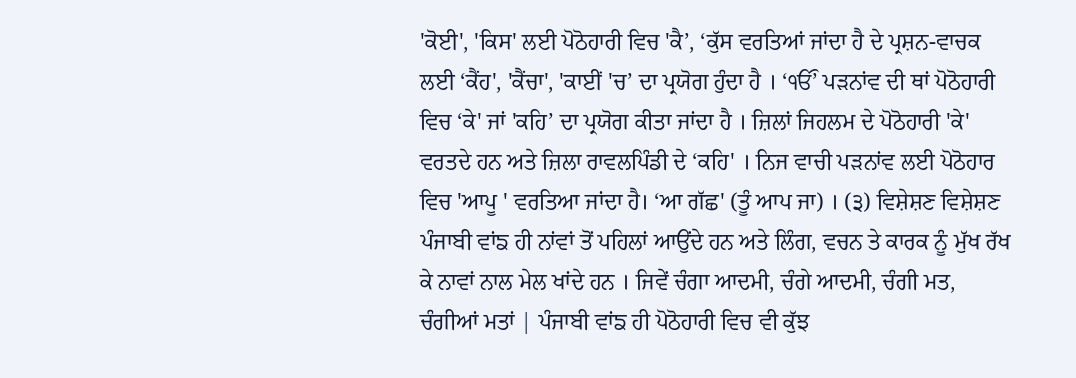'ਕੋਈ', 'ਕਿਸ' ਲਈ ਪੋਠੋਹਾਰੀ ਵਿਚ 'ਕੈ’, ‘ਕੁੱਸ ਵਰਤਿਆਂ ਜਾਂਦਾ ਹੈ ਦੇ ਪ੍ਰਸ਼ਨ-ਵਾਚਕ ਲਈ ‘ਕੈਂਹ', 'ਕੈਂਚਾ', 'ਕਾਈਂ 'ਚ’ ਦਾ ਪ੍ਰਯੋਗ ਹੁੰਦਾ ਹੈ । ‘ੴ’ ਪੜਨਾਂਵ ਦੀ ਥਾਂ ਪੋਠੋਹਾਰੀ ਵਿਚ ‘ਕੇ' ਜਾਂ 'ਕਹਿ’ ਦਾ ਪ੍ਰਯੋਗ ਕੀਤਾ ਜਾਂਦਾ ਹੈ । ਜ਼ਿਲਾਂ ਜਿਹਲਮ ਦੇ ਪੋਠੋਹਾਰੀ 'ਕੇ' ਵਰਤਦੇ ਹਨ ਅਤੇ ਜ਼ਿਲਾ ਰਾਵਲਪਿੰਡੀ ਦੇ ‘ਕਹਿ' । ਨਿਜ ਵਾਚੀ ਪੜਨਾਂਵ ਲਈ ਪੋਠੋਹਾਰ ਵਿਚ 'ਆਪੂ ' ਵਰਤਿਆ ਜਾਂਦਾ ਹੈ। ‘ਆ ਗੱਛ' (ਤੂੰ ਆਪ ਜਾ) । (੩) ਵਿਸ਼ੇਸ਼ਣ ਵਿਸ਼ੇਸ਼ਣ ਪੰਜਾਬੀ ਵਾਂਙ ਹੀ ਨਾਂਵਾਂ ਤੋਂ ਪਹਿਲਾਂ ਆਉਂਦੇ ਹਨ ਅਤੇ ਲਿੰਗ, ਵਚਨ ਤੇ ਕਾਰਕ ਨੂੰ ਮੁੱਖ ਰੱਖ ਕੇ ਨਾਵਾਂ ਨਾਲ ਮੇਲ ਖਾਂਦੇ ਹਨ । ਜਿਵੇਂ ਚੰਗਾ ਆਦਮੀ, ਚੰਗੇ ਆਦਮੀ, ਚੰਗੀ ਮਤ, ਚੰਗੀਆਂ ਮਤਾਂ | ਪੰਜਾਬੀ ਵਾਂਙ ਹੀ ਪੋਠੋਹਾਰੀ ਵਿਚ ਵੀ ਕੁੱਝ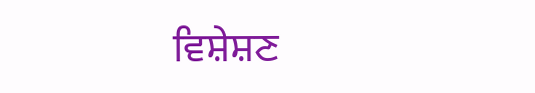ਵਿਸ਼ੇਸ਼ਣ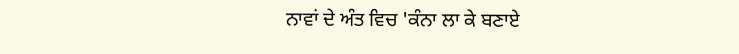ਨਾਵਾਂ ਦੇ ਅੰਤ ਵਿਚ 'ਕੰਨਾ ਲਾ ਕੇ ਬਣਾਏ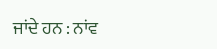ਜਾਂਦੇ ਹਨ : ਨਾਂਵ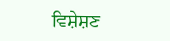ਵਿਸ਼ੇਸ਼ਣ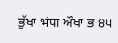ਭੁੱਖਾ भंपा ਔਖਾ ਭ ੪੫